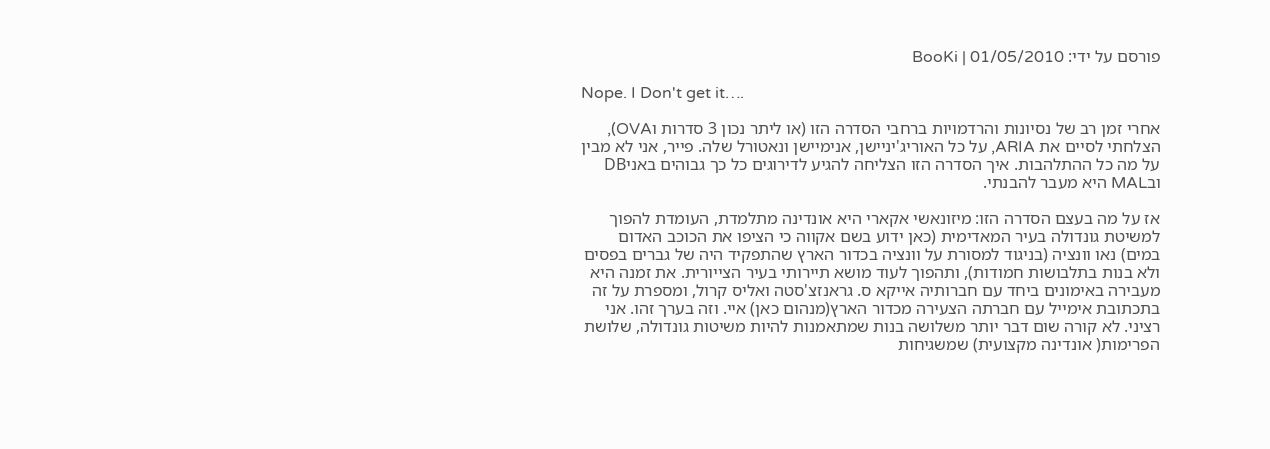פורסם על ידי: BooKi | 01/05/2010

Nope. I Don't get it….

אחרי זמן רב של נסיונות והרדמויות ברחבי הסדרה הזו (או ליתר נכון 3 סדרות וOVA), הצלחתי לסיים את ARIA, על כל האוריג'יניישן, אנימיישן ונאטורל שלה. פייר, אני לא מבין על מה כל ההתלהבות. איך הסדרה הזו הצליחה להגיע לדירוגים כל כך גבוהים באניDB ובMAL היא מעבר להבנתי.

אז על מה בעצם הסדרה הזו: מיזונאשי אקארי היא אונדינה מתלמדת, העומדת להפוך למשיטת גונדולה בעיר המאדימית (כאן ידוע בשם אקווה כי הציפו את הכוכב האדום במים) נאו וונציה (בניגוד למסורת על וונציה בכדור הארץ שהתפקיד היה של גברים בפסים ולא בנות בתלבושות חמודות), ותהפוך לעוד מושא תיירותי בעיר הצייורית. את זמנה היא מעבירה באימונים ביחד עם חברותיה אייקא ס. גראנזצ'סטה ואליס קרול, ומספרת על זה בתכתובת אימייל עם חברתה הצעירה מכדור הארץ(מנהום כאן) איי. וזה בערך זהו. אני רציני. לא קורה שום דבר יותר משלושה בנות שמתאמנות להיות משיטות גונדולה, שלושת הפרימות( אונדינה מקצועית) שמשגיחות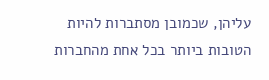עליהן, שכמובן מסתברות להיות הטובות ביותר בכל אחת מהחברות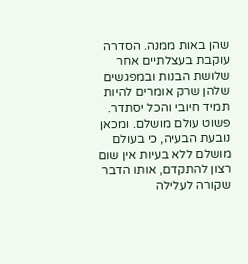שהן באות ממנה. הסדרה עוקבת בעצלתיים אחר שלושת הבנות ובמפגשים שלהן שרק אומרים להיות תמיד חיובי והכל יסתדר. פשוט עולם מושלם. ומכאן נובעת הבעיה, כי בעולם מושלם ללא בעיות אין שום רצון להתקדם, אותו הדבר שקורה לעלילה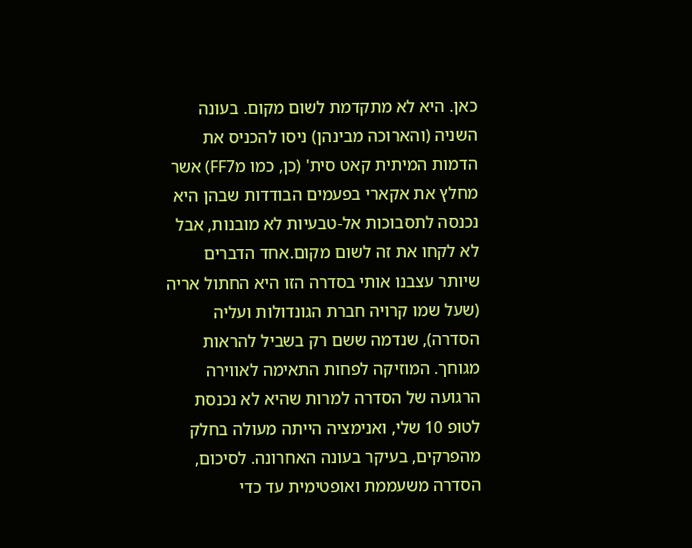כאן. היא לא מתקדמת לשום מקום. בעונה השניה (והארוכה מבינהן) ניסו להכניס את הדמות המיתית קאט סית' (כן, כמו מFF7) אשר מחלץ את אקארי בפעמים הבודדות שבהן היא נכנסה לתסבוכות אל-טבעיות לא מובנות, אבל לא לקחו את זה לשום מקום.אחד הדברים שיותר עצבנו אותי בסדרה הזו היא החתול אריה (שעל שמו קרויה חברת הגונדולות ועליה הסדרה), שנדמה ששם רק בשביל להראות מגוחך. המוזיקה לפחות התאימה לאווירה הרגועה של הסדרה למרות שהיא לא נכנסת לטופ 10 שלי, ואנימציה הייתה מעולה בחלק מהפרקים, בעיקר בעונה האחרונה. לסיכום, הסדרה משעממת ואופטימית עד כדי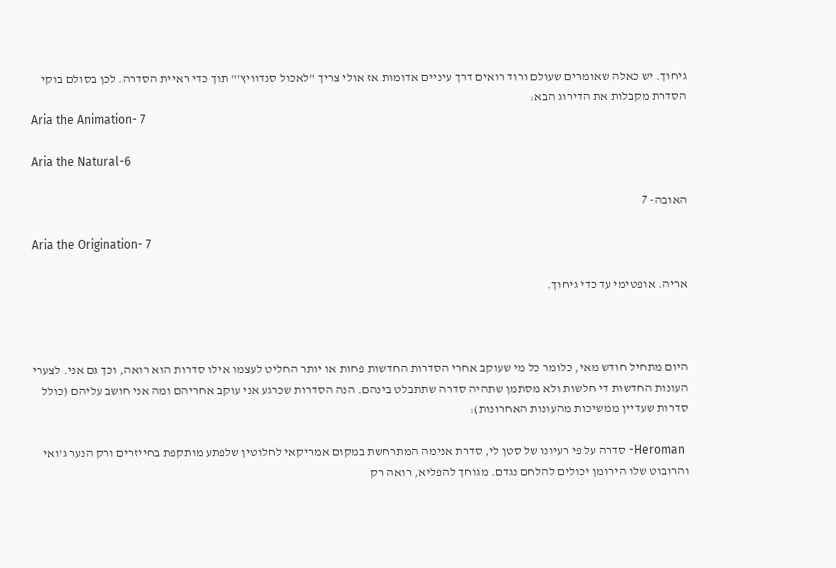גיחוך. יש כאלה שאומרים שעולם ורוד רואים דרך עיניים אדומות אז אולי צריך "לאכול סנדוויץ'" תוך כדי ראיית הסדרה. לכן בסולם בוקי הסדרת מקבלות את הדירוג הבא:
Aria the Animation- 7

Aria the Natural-6

האובה- 7

Aria the Origination- 7

אריה. אופטימי עד כדי גיחוך.



היום מתחיל חודש מאי, כלומר כל מי שעוקב אחרי הסדרות החדשות פחות או יותר החליט לעצמו אילו סדרות הוא רואה, וכך גם אני. לצערי העונות החדשות די חלשות ולא מסתמן שתהיה סדרה שתתבלט בינהם. הנה הסדרות שכרגע אני עוקב אחריהם ומה אני חושב עליהם (כולל סדרות שעדיין ממשיכות מהעונות האחרונות):

 Heroman- סדרה על פי רעיונו של סטן לי, סדרת אנימה המתרחשת במקום אמריקאי לחלוטין שלפתע מותקפת בחייזרים ורק הנער ג'ואי והרובוט שלו הירומן יכולים להלחם נגדם. מגוחך להפליא, רואה רק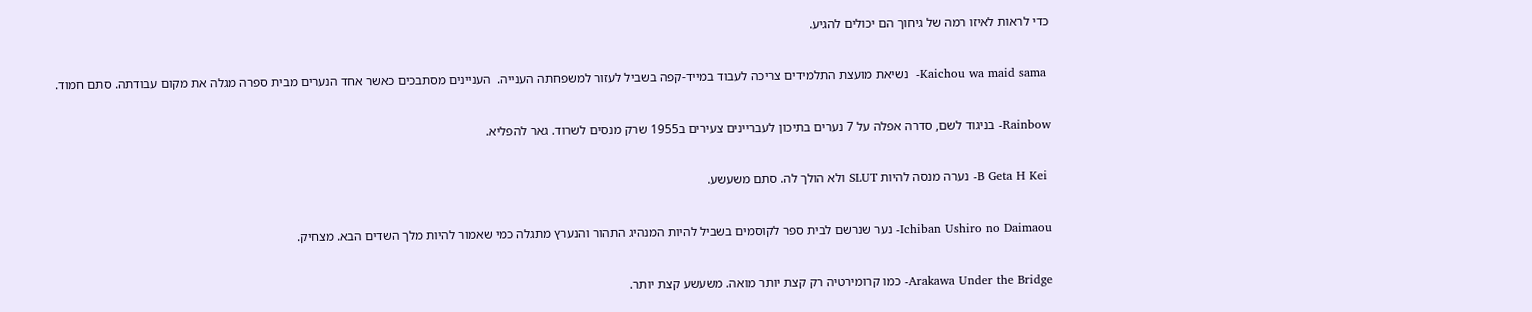כדי לראות לאיזו רמה של גיחוך הם יכולים להגיע.

 Kaichou wa maid sama-  נשיאת מועצת התלמידים צריכה לעבוד במייד-קפה בשביל לעזור למשפחתה הענייה.  העניינים מסתבכים כאשר אחד הנערים מבית ספרה מגלה את מקום עבודתה. סתם חמוד.

Rainbow- בניגוד לשם, סדרה אפלה על 7 נערים בתיכון לעבריינים צעירים ב1955 שרק מנסים לשרוד. גאר להפליא.

 B Geta H Kei- נערה מנסה להיות SLUT ולא הולך לה. סתם משעשע.

Ichiban Ushiro no Daimaou- נער שנרשם לבית ספר לקוסמים בשביל להיות המנהיג התהור והנערץ מתגלה כמי שאמור להיות מלך השדים הבא. מצחיק.

Arakawa Under the Bridge- כמו קרומירטיה רק קצת יותר מואה. משעשע קצת יותר.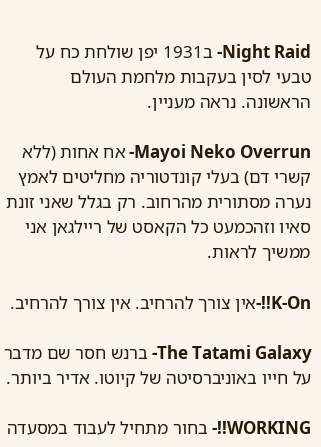Night Raid- ב1931 יפן שולחת כח על טבעי לסין בעקבות מלחמת העולם הראשונה. נראה מעניין.

Mayoi Neko Overrun- אח אחות (ללא קשרי דם) בעלי קונדטוריה מחליטים לאמץ נערה מסתורית מהרחוב. רק בגלל שאני זונת סאיו וזהכמעט כל הקאסט של ריילגאן אני ממשיך לראות.

K-On!!-אין צורך להרחיב. אין צורך להרחיב.

The Tatami Galaxy- ברנש חסר שם מדבר על חייו באוניברסיטה של קיוטו. אדיר ביותר.

WORKING!!- בחור מתחיל לעבוד במסעדה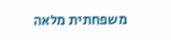משפחתית מלאה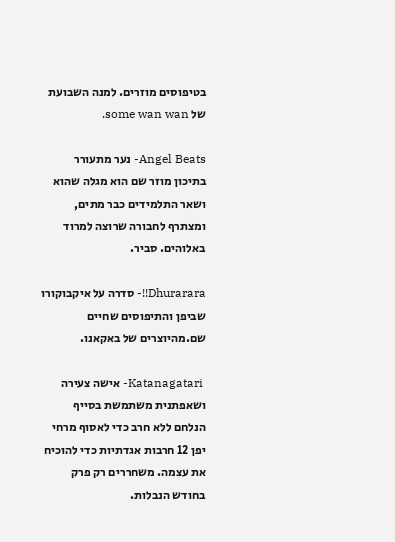בטיפוסים מוזרים. למנה השבועת של some wan wan.

Angel Beats- נער מתעורר בתיכון מוזר שם הוא מגלה שהוא ושאר התלמידים כבר מתים, ומצתרף לחבורה שרוצה למרוד באלוהים. סביר.

Dhurarara!!- סדרה על איקבוקורו שביפן והתיפוסים שחיים שם.מהיוצרים של באקאנו.

 Katanagatari- אישה צעירה ושאפתנית משתמשת בסייף הנלחם ללא חרב כדי לאסוף מרחי יפן 12 חרבות אגדתיות כדי להוכיח את עצמה. משחררים רק פרק בחודש הנבלות.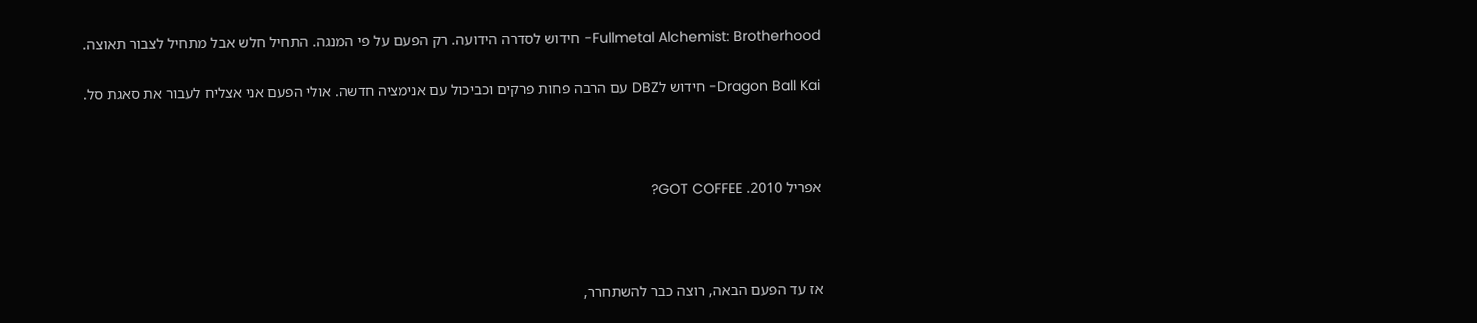Fullmetal Alchemist: Brotherhood- חידוש לסדרה הידועה. רק הפעם על פי המנגה. התחיל חלש אבל מתחיל לצבור תאוצה.

Dragon Ball Kai- חידוש לDBZ עם הרבה פחות פרקים וכביכול עם אנימציה חדשה. אולי הפעם אני אצליח לעבור את סאגת סל.



אפריל 2010. GOT COFFEE?



אז עד הפעם הבאה, רוצה כבר להשתחרר,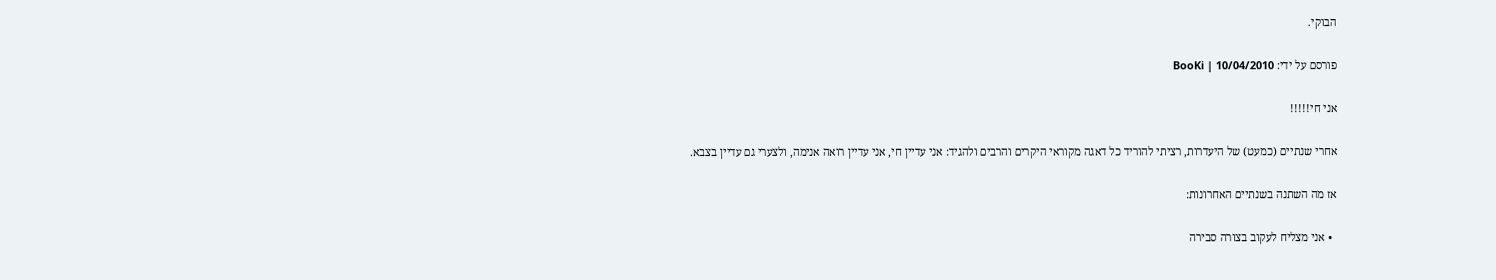הבוקי.

פורסם על ידי: BooKi | 10/04/2010

אני חי!!!!!

אחרי שנתיים (כמעט) של היעדרות, רציתי להוריד כל דאגה מקוראי היקרים והרבים ולהגיד: אני עדיין חי, אני עדיין רואה אנימה, ולצערי גם עדיין בצבא.

אז מה השתנה בשנתיים האחרונות:

  • אני מצליח לעקוב בצורה סבירה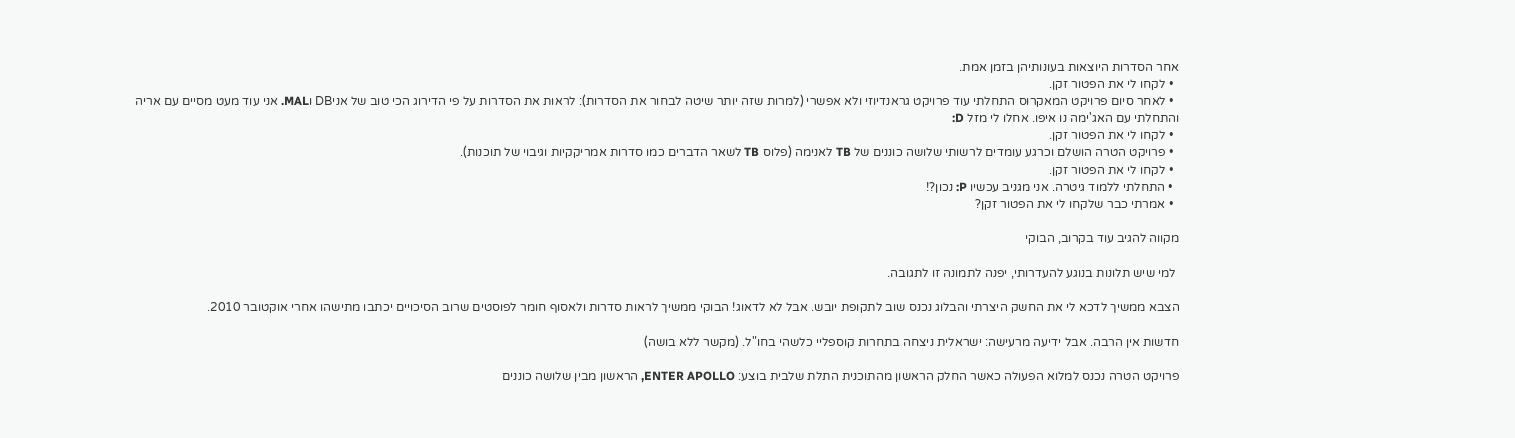אחר הסדרות היוצאות בעונותיהן בזמן אמת.
  • לקחו לי את הפטור זקן.
  • לאחר סיום פרויקט המאקרוס התחלתי עוד פרויקט גראנדיוזי ולא אפשרי (למרות שזה יותר שיטה לבחור את הסדרות): לראות את הסדרות על פי הדירוג הכי טוב של אניDB וMAL. אני עוד מעט מסיים עם אריה והתחלתי עם האג'ימה נו איפו. אחלו לי מזל D:
  • לקחו לי את הפטור זקן.
  • פרויקט הטרה הושלם וכרגע עומדים לרשותי שלושה כוננים של TB לאנימה (פלוס TB לשאר הדברים כמו סדרות אמריקקיות וגיבוי של תוכנות).
  • לקחו לי את הפטור זקן.
  • התחלתי ללמוד גיטרה. אני מגניב עכשיו P: נכון?!
  • אמרתי כבר שלקחו לי את הפטור זקן?

מקווה להגיב עוד בקרוב, הבוקי

 למי שיש תלונות בנוגע להעדרותי, יפנה לתמונה זו לתגובה.

הצבא ממשיך לדכא לי את החשק היצרתי והבלוג נכנס שוב לתקופת יובש. אבל לא לדאוג! הבוקי ממשיך לראות סדרות ולאסוף חומר לפוסטים שרוב הסיכויים יכתבו מתישהו אחרי אוקטובר 2010.

חדשות אין הרבה. אבל ידיעה מרעישה: ישראלית ניצחה בתחרות קוספליי כלשהי בחו"ל. (מקשר ללא בושה)

פרויקט הטרה נכנס למלוא הפעולה כאשר החלק הראשון מהתוכנית התלת שלבית בוצע: ENTER APOLLO, הראשון מבין שלושה כוננים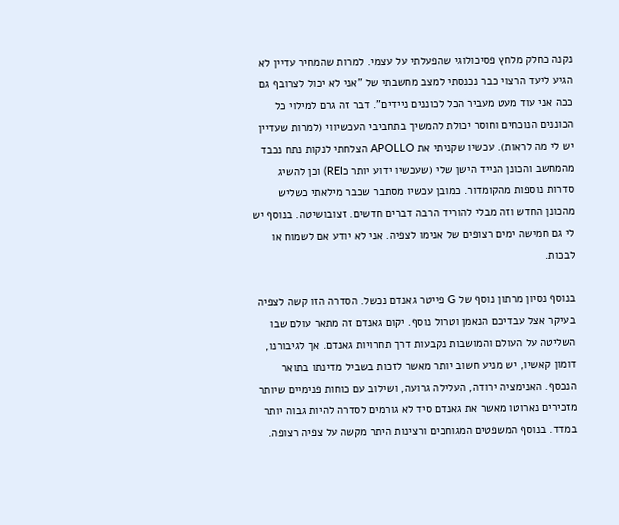נקנה כחלק מלחץ פסיכולוגי שהפעלתי על עצמי. למרות שהמחיר עדיין לא הגיע ליעד הרצוי כבר נכנסתי למצב מחשבתי של "אני לא יכול לצרובף גם ככה אני עוד מעט מעביר הכל לכוננים ניידים". דבר זה גרם למילוי כל הכוננים הנוכחים וחוסר יכולת להמשיך בתחביבי העכשיווי (למרות שעדיין יש לי מה לראות). עכשיו שקניתי את APOLLO הצלחתי לנקות נתח נכבד מהמחשב והכונן הנייד הישן שלי (שעכשיו ידוע יותר כREI) וכן להשיג סדרות נוספות מהקומדור. כמובן עכשיו מסתבר שכבר מילאתי כשליש מהכונן החדש וזה מבלי להוריד הרבה דברים חדשים. זצובושיטה. בנוסף יש לי גם חמישה ימים רצופים של אנימו לצפיה. אני לא יודע אם לשמוח או לבכות.

בנוסף נסיון מרתון נוסף של G פייטר גאנדם נכשל. הסדרה הזו קשה לצפיה בעיקר אצל עבדיכם הנאמן וטרול נוסף. יקום גאנדם זה מתאר עולם שבו השליטה על העולם והמושבות נקבעות דרך תחרויות גאנדם. אך לגיבורנו, דומון קאשיו, יש מניע חשוב יותר מאשר לזכות בשביל מדינתו בתואר הנכסף. האנימציה ירודה, העלילה גרועה, ושילוב עם כוחות פנימיים שיותר מזכירים נארוטו מאשר את גאנדם סיד לא גורמים לסדרה להיות גבוה יותר במדד. בנוסף המשפטים המגוחכים ורצינות היתר מקשה על צפיה רצופה.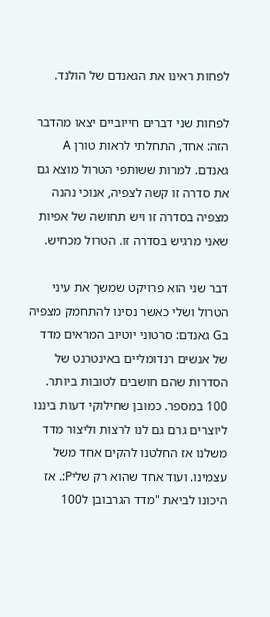לפחות ראינו את הגאנדם של הולנד.

לפחות שני דברים חייוביים יצאו מהדבר הזה: אחד, התחלתי לראות טורן A גאנדם. למרות ששותפי הטרול מוצא גם את סדרה זו קשה לצפיה, אנוכי נהנה מצפיה בסדרה זו ויש תחושה של אפיות שאני מרגיש בסדרה זו. הטרול מכחיש.

דבר שני הוא פרויקט שמשך את עיני הטרול ושלי כאשר נסינו להתחמק מצפיה בG גאנדם: סרטוני יוטיוב המראים מדד של אנשים רנדומליים באינטרנט של הסדרות שהם חושבים לטובות ביותר. 100 במספר. כמובן שחילוקי דעות ביננו ליוצרים גרם גם לנו לרצות וליצור מדד משלנו אז החלטנו להקים אחד משל עצמינו. ועוד אחד שהוא רק שליP:. אז היכונו לביאת "מדד הגרבובן ל100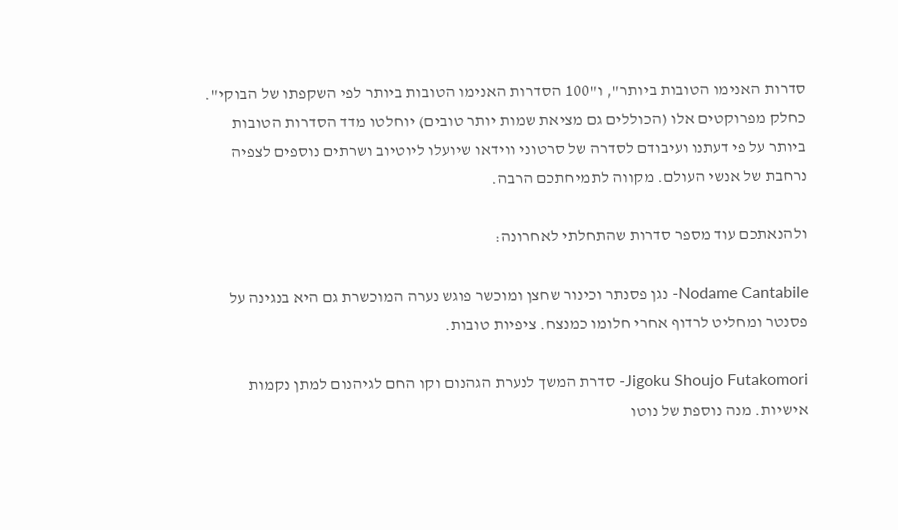סדרות האנימו הטובות ביותר", ו"100 הסדרות האנימו הטובות ביותר לפי השקפתו של הבוקי". כחלק מפרוקטים אלו (הכוללים גם מציאת שמות יותר טובים) יוחלטו מדד הסדרות הטובות ביותר על פי דעתנו ועיבודם לסדרה של סרטוני ווידאו שיועלו ליוטיוב ושרתים נוספים לצפיה נרחבת של אנשי העולם. מקווה לתמיחתכם הרבה.

ולהנאתכם עוד מספר סדרות שהתחלתי לאחרונה:

Nodame Cantabile- נגן פסנתר וכינור שחצן ומוכשר פוגש נערה המוכשרת גם היא בנגינה על פסנטר ומחליט לרדוף אחרי חלומו כמנצח. ציפיות טובות.

Jigoku Shoujo Futakomori- סדרת המשך לנערת הגהנום וקו החם לגיהנום למתן נקמות אישיות. מנה נוספת של נוטו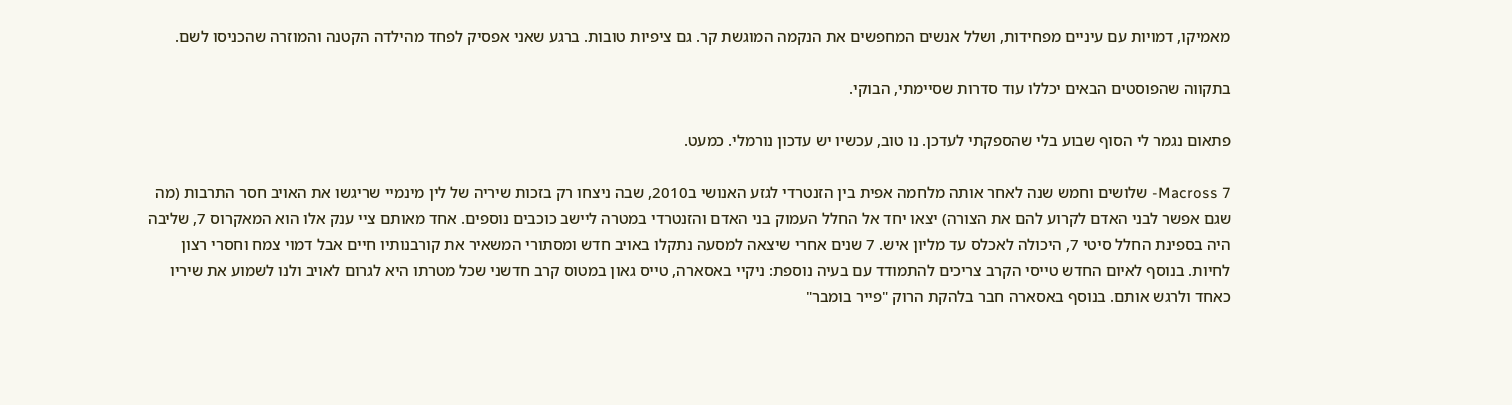מאמיקו, דמויות עם עיניים מפחידות, ושלל אנשים המחפשים את הנקמה המוגשת קר. גם ציפיות טובות. ברגע שאני אפסיק לפחד מהילדה הקטנה והמוזרה שהכניסו לשם.

בתקווה שהפוסטים הבאים יכללו עוד סדרות שסיימתי, הבוקי.

פתאום נגמר לי הסוף שבוע בלי שהספקתי לעדכן. נו טוב, עכשיו יש עדכון נורמלי. כמעט.

Macross 7- שלושים וחמש שנה לאחר אותה מלחמה אפית בין הזנטרדי לגזע האנושי ב2010, שבה ניצחו רק בזכות שיריה של לין מינמיי שריגשו את האויב חסר התרבות (מה שגם אפשר לבני האדם לקרוע להם את הצורה) יצאו יחד אל החלל העמוק בני האדם והזנטרדי במטרה ליישב כוכבים נוספים. אחד מאותם ציי ענק אלו הוא המאקרוס 7, שליבה היה בספינת החלל סיטי 7, היכולה לאכלס עד מליון איש. 7 שנים אחרי שיצאה למסעה נתקלו באויב חדש ומסתורי המשאיר את קורבנותיו חיים אבל דמוי צמח וחסרי רצון לחיות. בנוסף לאיום החדש טייסי הקרב צריכים להתמודד עם בעיה נוספת: ניקיי באסארה, טייס גאון במטוס קרב חדשני שכל מטרתו היא לגרום לאויב ולנו לשמוע את שיריו כאחד ולרגש אותם. בנוסף באסארה חבר בלהקת הרוק "פייר בומבר"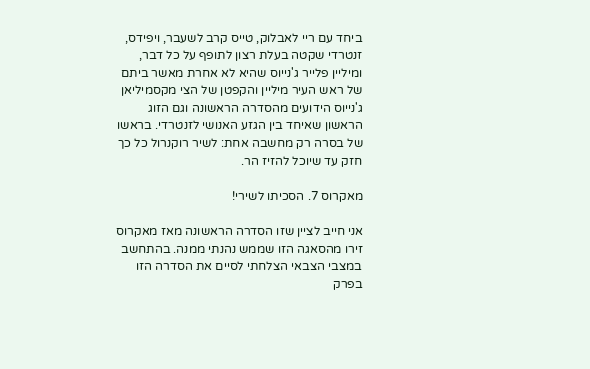ביחד עם ריי לאבלוק, טייס קרב לשעבר, ויפידס, זנטרדי שקטה בעלת רצון לתופף על כל דבר, ומיליין פלייר ג'נייוס שהיא לא אחרת מאשר ביתם של ראש העיר מיליין והקפטן של הצי מקסמיליאן ג'נייוס הידועים מהסדרה הראשונה וגם הזוג הראשון שאיחד בין הגזע האנושי לזנטרדי. בראשו של בסרה רק מחשבה אחת: לשיר רוקנרול כל כך חזק עד שיוכל להזיז הר.

מאקרוס 7. הסכיתו לשירי!

אני חייב לציין שזו הסדרה הראשונה מאז מאקרוס זירו מהסאגה הזו שממש נהנתי ממנה. בהתחשב במצבי הצבאי הצלחתי לסיים את הסדרה הזו בפרק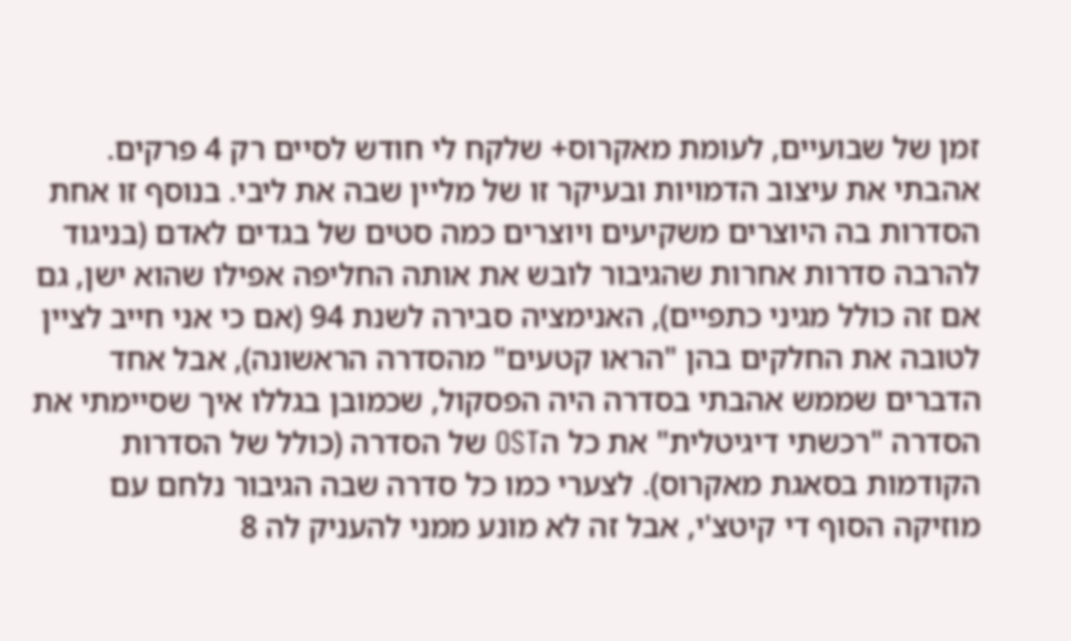זמן של שבועיים, לעומת מאקרוס+ שלקח לי חודש לסיים רק 4 פרקים. אהבתי את עיצוב הדמויות ובעיקר זו של מליין שבה את ליבי. בנוסף זו אחת הסדרות בה היוצרים משקיעים ויוצרים כמה סטים של בגדים לאדם (בניגוד להרבה סדרות אחרות שהגיבור לובש את אותה החליפה אפילו שהוא ישן, גם אם זה כולל מגיני כתפיים), האנימציה סבירה לשנת 94 (אם כי אני חייב לציין לטובה את החלקים בהן "הראו קטעים" מהסדרה הראשונה), אבל אחד הדברים שממש אהבתי בסדרה היה הפסקול, שכמובן בגללו איך שסיימתי את הסדרה "רכשתי דיגיטלית" את כל הOST של הסדרה (כולל של הסדרות הקודמות בסאגת מאקרוס). לצערי כמו כל סדרה שבה הגיבור נלחם עם מוזיקה הסוף די קיטצ'י, אבל זה לא מונע ממני להעניק לה 8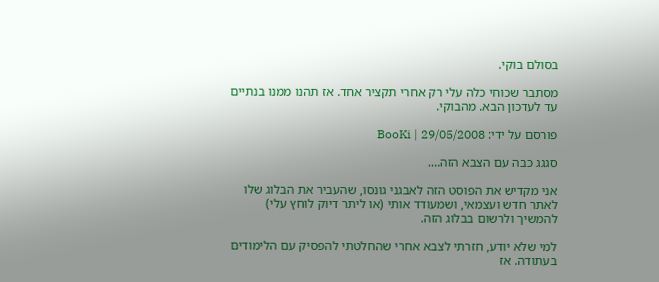בסולם בוקי.

מסתבר שכוחי כלה עלי רק אחרי תקציר אחד. אז תהנו ממנו בנתיים עד לעדכון הבא. מהבוקי.

פורסם על ידי: BooKi | 29/05/2008

סגגג כבה עם הצבא הזה….

אני מקדיש את הפוסט הזה לאבגני גונסו, שהעביר את הבלוג שלו לאתר חדש ועצמאי, ושמעודד אותי (או ליתר דיוק לוחץ עלי) להמשיך ולרשום בבלוג הזה.

למי שלא יודע, חזרתי לצבא אחרי שהחלטתי להפסיק עם הלימודים בעתודה. אז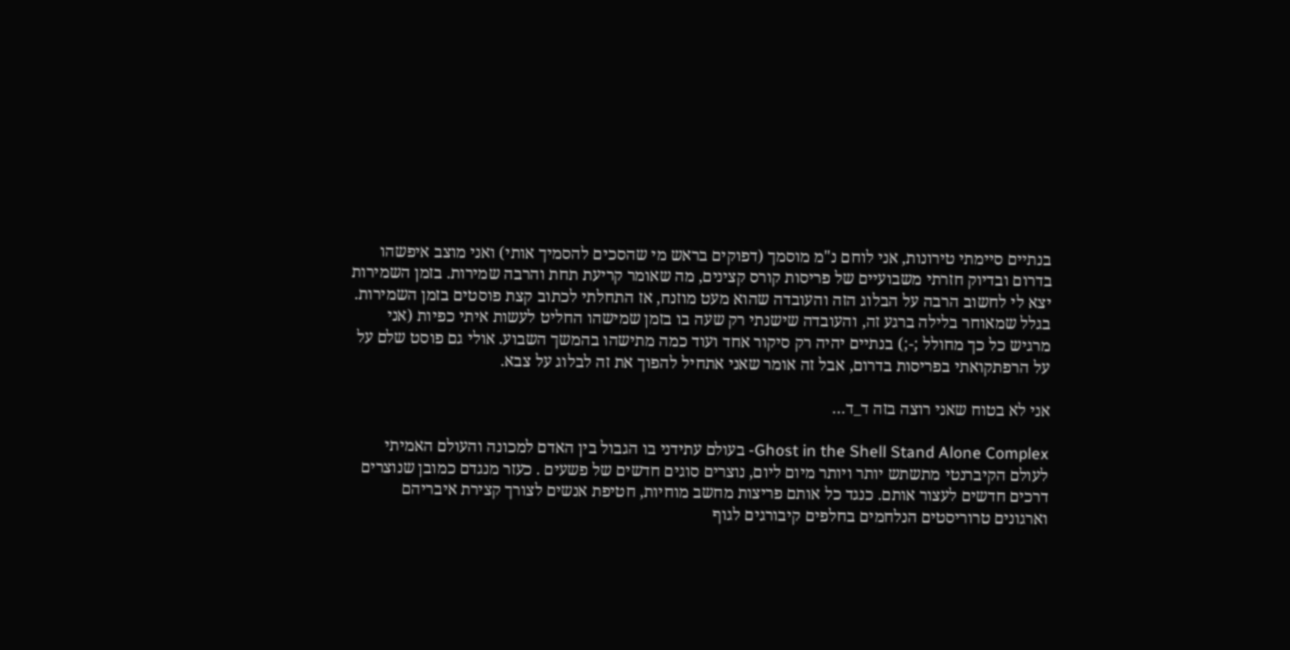בנתיים סיימתי טירונות, אני לוחם נ"מ מוסמך (דפוקים בראש מי שהסכים להסמיך אותי) ואני מוצב איפשהו בדרום ובדיוק חזרתי משבועיים של פריסות קורס קצינים, מה שאומר קריעת תחת והרבה שמירות. בזמן השמירות יצא לי לחשוב הרבה על הבלוג הזה והעובדה שהוא מעט מוזנח, אז התחלתי לכתוב קצת פוסטים בזמן השמירות. בגלל שמאוחר בלילה ברגע זה, והעובדה שישנתי רק שעה בו בזמן שמישהו החליט לעשות איתי כפיות (אני מרגיש כל כך מחולל ;-;) בנתיים יהיה רק סיקור אחד ועוד כמה מתישהו בהמשך השבוע. אולי גם פוסט שלם על על הרפתקואתי בפריסות בדרום, אבל זה אומר שאני אתחיל להפוך את זה לבלוג על צבא.

אני לא בטוח שאני רוצה בזה ד_ד…

Ghost in the Shell Stand Alone Complex- בעולם עתידני בו הגבול בין האדם למכונה והעולם האמיתי לעולם הקיברנטי מתשתש יותר ויותר מיום ליום, נוצרים סוגים חדשים של פשעים . כעזר מנגדם כמובן שנוצרים דרכים חדשים לעצור אותם. כנגד כל אותם פריצות מחשב מוחיות, חטיפת אנשים לצורך קצירת איבריהם וארגונים טרוריסטים הנלחמים בחלפים קיבורגים לגוף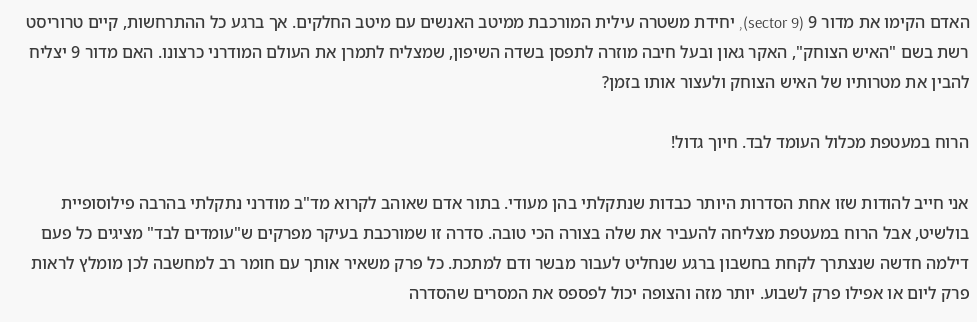האדם הקימו את מדור 9 (sector 9), יחידת משטרה עילית המורכבת ממיטב האנשים עם מיטב החלקים. אך ברגע כל ההתרחשות, קיים טרוריסט רשת בשם "האיש הצוחק", האקר גאון ובעל חיבה מוזרה לתפסן בשדה השיפון, שמצליח לתמרן את העולם המודרני כרצונו. האם מדור 9 יצליח להבין את מטרותיו של האיש הצוחק ולעצור אותו בזמן?

הרוח במעטפת מכלול העומד לבד. חיוך גדול!

אני חייב להודות שזו אחת הסדרות היותר כבדות שנתקלתי בהן מעודי. בתור אדם שאוהב לקרוא מד"ב מודרני נתקלתי בהרבה פילוסופיית בולשיט, אבל הרוח במעטפת מצליחה להעביר את שלה בצורה הכי טובה. סדרה זו שמורכבת בעיקר מפרקים ש"עומדים לבד" מציגים כל פעם דילמה חדשה שנצתרך לקחת בחשבון ברגע שנחליט לעבור מבשר ודם למתכת. כל פרק משאיר אותך עם חומר רב למחשבה לכן מומלץ לראות פרק ליום או אפילו פרק לשבוע. יותר מזה והצופה יכול לפספס את המסרים שהסדרה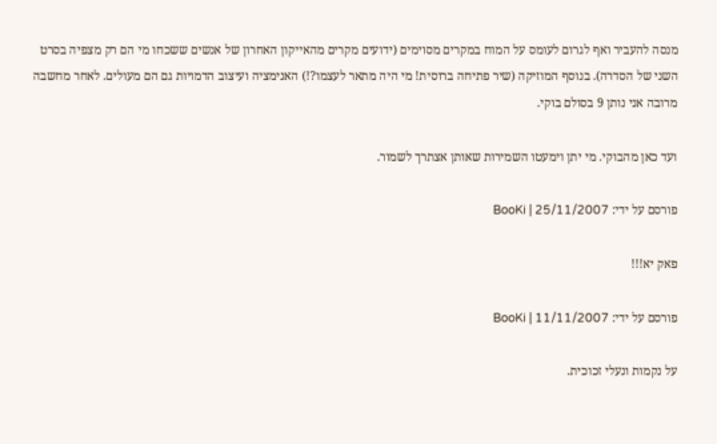מנסה להעביר ואף לגרום לעומס על המוח במקרים מסוימים (ידועים מקרים מהאייקון האחרון של אנשים ששכחו מי הם רק מצפיה בסרט השני של הסדרה). בנוסף המוזיקה (שיר פתיחה ברוסית! מי היה מתאר לעצמו?!) האנימציה ועיצוב הדמויות גם הם מעולים. לאחר מחשבה מרובה אני נותן 9 בסולם בוקי.

ועד כאן מהבוקי. מי יתן וימעטו השמירות שאותן אצתרך לשמור.

פורסם על ידי: BooKi | 25/11/2007

פאק יא!!!

פורסם על ידי: BooKi | 11/11/2007

על נקמות ונעלי זכוכית.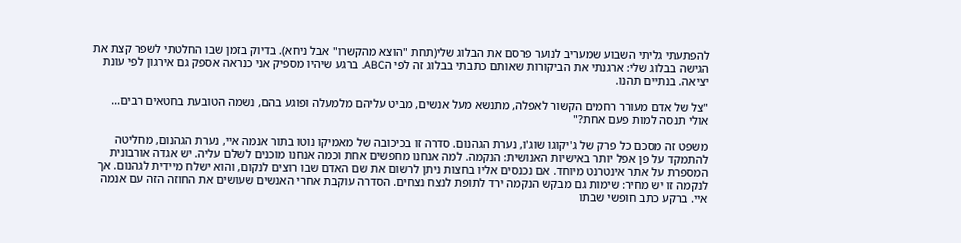להפתעתי גליתי השבוע שמעריב לנוער פרסם את הבלוג שלי(תחת "הוצא מהקשרו" אבל ניחא). בדיוק בזמן שבו החלטתי לשפר קצת את הגישה בבלוג שלי: ארגנתי את הביקורות שאותם כתבתי בבלוג זה לפי הABC. ברגע שיהיו מספיק אני כנראה אספק גם אירגון לפי עונת יציאה. בנתיים תהנו.

"צל של אדם מעורר רחמים הקשור לאפלה, מתנשא מעל אנשים, מביט עליהם מלמעלה ופוגע בהם, נשמה הטובעת בחטאים רבים…
אולי תנסה למות פעם אחת?"

משפט זה מסכם כל פרק של ג'יקוגו שוג'ו, נערת הגהנום. סדרה זו בכיכובה של מאמיקו נוטו בתור אנמה איי, נערת הגהנום, מחליטה להתמקד על פן אפל יותר באישיות האנושית: הנקמה. למה אנחנו מחפשים אחת וכמה אנחנו מוכנים לשלם עליה. יש אגדה אורבונית המספרת על אתר אינטרנט מיוחד. אם נכנסים אליו בחצות ניתן לרשום את שם האדם שבו רוצים לנקום, והוא ישלח מיידית לגהנום. אך לנקמה זו יש מחיר: שימות גם מבקש הנקמה ירד לתופת לנצח נצחים. הסדרה עוקבת אחרי האנשים שעושים את החוזה הזה עם אנמה איי. ברקע כתב חופשי שבתו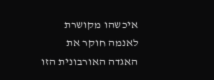איכשהו מקושרת לאנמה חוקר את האגדה האורבונית הזו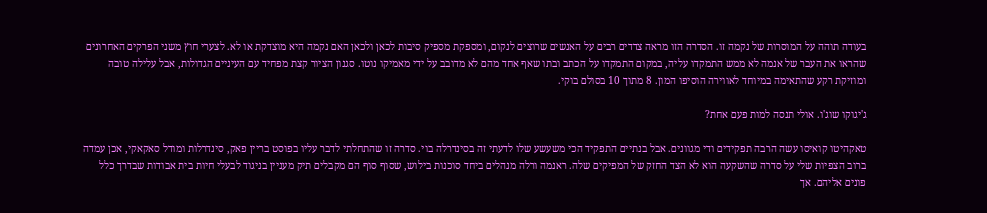בעודה תוהה על המוסרות של נקמה זו. הסדרה הזו מראה צדדים רבים על האנשים שרוצים לנקום, ומספקת מספיק סיבות לכאן ולכאן האם נקמה היא מוצדקת או לא. לצערי חוץ משני הפרקים האחרונים שהראו את העבר של אנמה לא ממש התמקדו עליה, במקום התמקדו על הכתב ובתו שאף אחד מהם לא מדובב על ידי מאמיקו נוטו. סגנון הציור קצת מפחיד עם העיניים הגדולות, אבל עלילה טובה ומוזיקת רקע שהתאימה במיוחד לאווירה הוסיפו המון. 8 מתוך 10 בסולם בוקי.

ג'יגוקו שוג'ו. אולי תנסה למות פעם אחת?

טאקהיטו קואיסו עשה הרבה תפקידים ודי מגוונים. אבל בנתיים התפקיד הכי משעשע שלו לדעתי זה בסינדרלה בוי. סדרה זו שהתחלתי לדבר עליו בפוסט בריין פאק, סינדרלות ומודל סאקאקי, אכן עמדה ברוב הצפיות שלי על סדרה שהשקעה הוא לא הצד החזק של המפיקים שלה. ראנמה ורלה מנהלים ביחד סוכנות בילוש, שסוף סוף הם מקבלים תיק מעניין בניגוד לבעלי חיות בית אבודות שבדרך כלל פונים אליהם. אך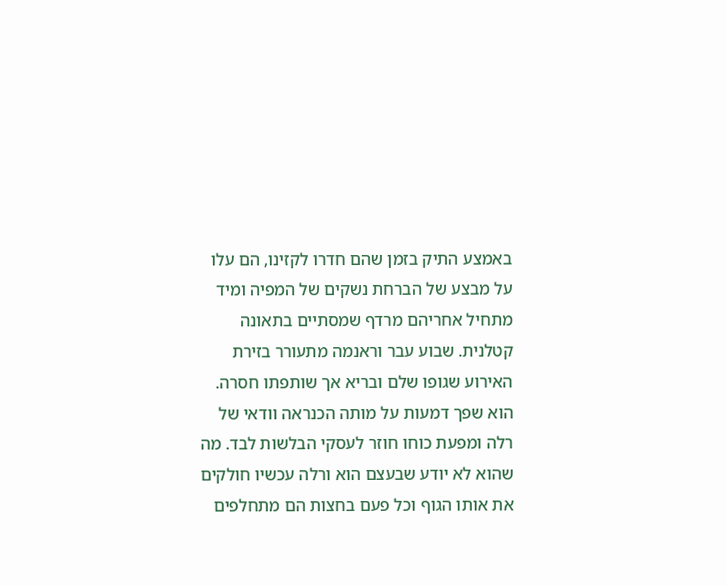באמצע התיק בזמן שהם חדרו לקזינו, הם עלו על מבצע של הברחת נשקים של המפיה ומיד מתחיל אחריהם מרדף שמסתיים בתאונה קטלנית. שבוע עבר וראנמה מתעורר בזירת האירוע שגופו שלם ובריא אך שותפתו חסרה. הוא שפך דמעות על מותה הכנראה וודאי של רלה ומפעת כוחו חוזר לעסקי הבלשות לבד. מה שהוא לא יודע שבעצם הוא ורלה עכשיו חולקים את אותו הגוף וכל פעם בחצות הם מתחלפים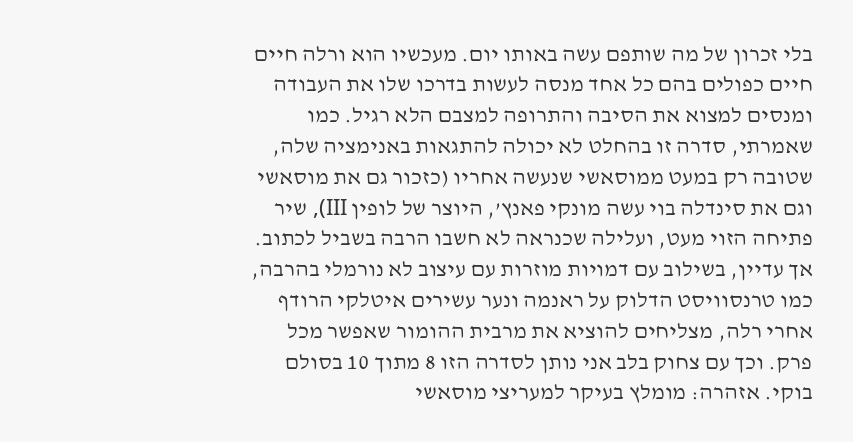בלי זכרון של מה שותפם עשה באותו יום. מעכשיו הוא ורלה חיים חיים כפולים בהם כל אחד מנסה לעשות בדרכו שלו את העבודה ומנסים למצוא את הסיבה והתרופה למצבם הלא רגיל. כמו שאמרתי, סדרה זו בהחלט לא יכולה להתגאות באנימציה שלה, שטובה רק במעט ממוסאשי שנעשה אחריו (כזכור גם את מוסאשי וגם את סינדלה בוי עשה מונקי פאנץ’, היוצר של לופין III), שיר פתיחה הזוי מעט, ועלילה שכנראה לא חשבו הרבה בשביל לכתוב. אך עדיין, בשילוב עם דמויות מוזרות עם עיצוב לא נורמלי בהרבה, כמו טרנסוויסט הדלוק על ראנמה ונער עשירים איטלקי הרודף אחרי רלה, מצליחים להוציא את מרבית ההומור שאפשר מכל פרק. וכך עם צחוק בלב אני נותן לסדרה הזו 8 מתוך 10 בסולם בוקי. אזהרה: מומלץ בעיקר למעריצי מוסאשי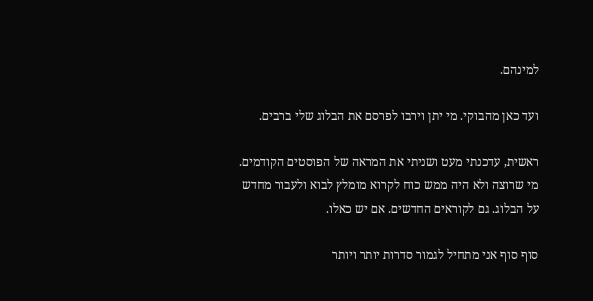למינהם.

ועד כאן מהבוקי. מי יתן וירבו לפרסם את הבלוג שלי ברבים.

ראשית, עדכנתי מעט ושניתי את המראה של הפוסטים הקודמים. מי שרוצה ולא היה ממש כוח לקרוא מומלץ לבוא ולעבור מחדש על הבלוג. גם לקוראים החדשים. אם יש כאלו.

סוף סוף אני מתחיל לגמור סדרות יותר ויותר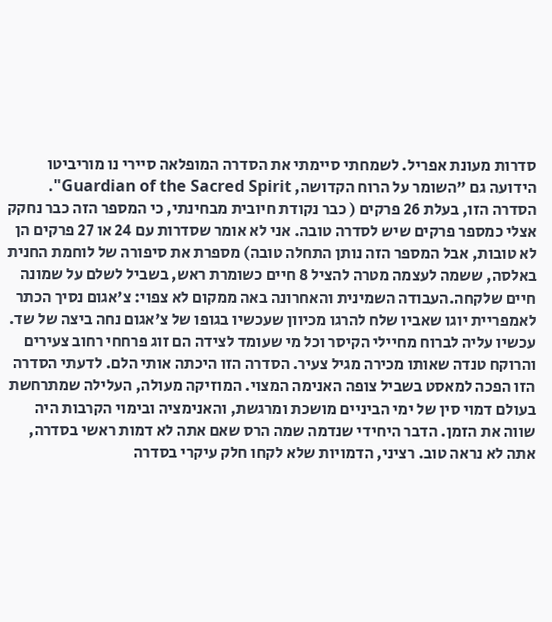סדרות מעונת אפריל. לשמחתי סיימתי את הסדרה המופלאה סיירי נו מוריביטו הידועה גם "השומר על הרוח הקדושה, Guardian of the Sacred Spirit". הסדרה הזו, בעלת 26 פרקים ( כבר נקודת חיובית מבחינתי, כי המספר הזה כבר נחקק אצלי כמספר פרקים שיש לסדרה טובה. אני לא אומר שסדרות עם 24 או 27 פרקים הן לא טובות, אבל המספר הזה נותן התחלה טובה) מספרת את סיפורה של לוחמת החנית באלסה, ששמה לעצמה מטרה להציל 8 חיים כשומרת ראש, בשביל לשלם על שמונה חיים שלקחה.העבודה השמינית והאחרונה באה ממקום לא צפוי: צ'אגום נסיך הכתר לאמפריית יוגו שאביו שלח להרגו מכיוון שעכשיו בגופו של צ'אגום נחה ביצה של שד. עכשיו עליה לברוח מחיילי הקיסר וכל מי שעומד לצידה הם זוג פרחחי רחוב צעירים והרוקח טנדה שאותו מכירה מגיל צעיר. הסדרה הזו היכתה אותי הלם. לדעתי הסדרה הזו הפכה למאסט בשביל צופה האנימה המצוי. המוזיקה מעולה, העלילה שמתרחשת בעולם דמוי סין של ימי הביניים מושכת ומרגשת, והאנימציה ובימוי הקרבות היה שווה את הזמן. הדבר היחידי שנדמה שמה הרס שאם אתה לא דמות ראשי בסדרה, אתה לא נראה טוב. רציני, הדמויות שלא לקחו חלק עיקרי בסדרה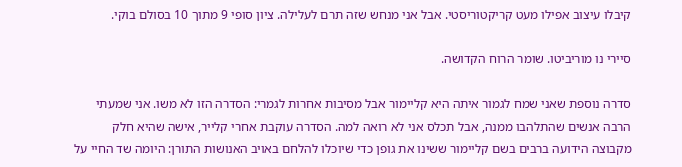קיבלו עיצוב אפילו מעט קריקטוריסטי. אבל אני מנחש שזה תרם לעלילה. ציון סופי 9 מתוך 10 בסולם בוקי.

סיירי נו מוריביטו. שומר הרוח הקדושה.

סדרה נוספת שאני שמח לגמור איתה היא קליימור אבל מסיבות אחרות לגמרי: הסדרה הזו לא משו. אני שמעתי הרבה אנשים שהתלהבו ממנה, אבל תכלס אני לא רואה למה. הסדרה עוקבת אחרי קלייר, אישה שהיא חלק מקבוצה הידועה ברבים בשם קליימור ששינו את גופן כדי שיוכלו להלחם באויב האנושות התורן: היומה שד החיי על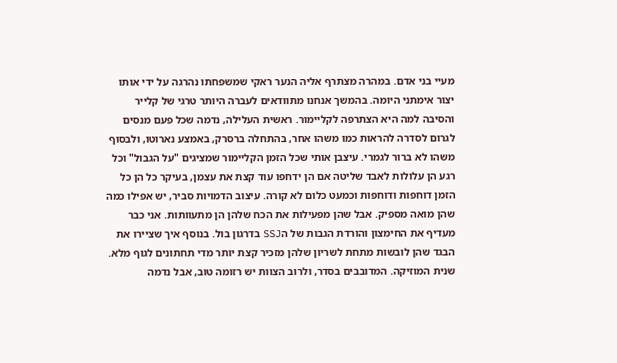מעיי בני אדם. במהרה מצתרף אליה הנער ראקי שמשפחתו נהרגה על ידי אותו יצור אימתני היומה. בהמשך אנחנו מתוודאים לעברה היותר טרגי של קלייר והסיבה למה היא הצתרפה לקליימור. ראשית העלילה, נדמה שכל פעם מנסים לגרום לסדרה להראות כמו משהו אחר, בהתחלה ברסרק, באמצע נארוטו, ולבסוף משהו לא ברור לגמרי. עיצבן אותי שכל הזמן הקליימור שמציגים "על הגבול" וכל רגע הן עלולות לאבד שליטה אם הן ידחפו עוד קצת את עצמן, בעיקר כל הן כל הזמן דוחפות ודוחפות וכמעט כלום לא קורה. עיצוב הדמויות סביר, יש אפילו כמה שהן מואה מספיק. אבל שהן מפעילות את הכח שלהן הן מתעוותות. אני כבר מעדיף את החימצון והורדת הגבות של הSSJ בדרגון בול. בנוסף איך שציירו את הבגד שהן לובשות מתחת לשריון שלהן מזכיר קצת יותר מדי תחתונים לגוף מלא. שנית המוזיקה. המדובבים בסדר, ולרוב הצוות יש רזומה טוב, אבל נדמה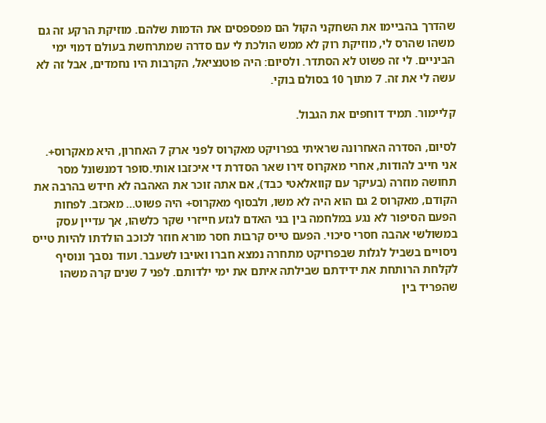שהדרך בהביימו את השחקני הקול הם מפספסים את הדמות שלהם. מוזיקת הרקע זה גם משהו שהרס לי, מוזיקת רוק לא ממש הולכת לי עם סדרה שמתרחשת בעולם דמוי ימי הביניים. לי זה פשוט לא הסתדר. ולסיום: היה פוטנציאל, הקרבות היו נחמדים, אבל זה לא עשה לי את זה. 7 מתוך 10 בסולם בוקי.

קליימור. תמיד דוחפים את הגבול.

לסיום, הסדרה האחרונה שראיתי בפרויקט מאקרוס לפני ארק 7 האחרון, היא מאקרוס+. אני חייב להודות, אחרי מאקרוס זירו שאר הסדרת די איכזבו אותי.סופר דמנשונל מסר תחושה מוזרה (בעיקר עם קוואלאטי כבד), אם אתה זוכר את האהבה לא חידש בהרבה את הקודם, מאקרוס 2 גם הוא היה לא משו, ולבסוף מאקרוס+ היה פשוט… מאכזב. לפחות הפעם הסיפור לא נגע במלחמה בין בני האדם לגזע חייזרי שקר כלשהו, אך עדיין עסק במשולשי אהבה חסרי סיכוי. הפעם טייס קרבות חסר מורא חוזר לכוכב הולדתו להיות טייס ניסויים בשביל לגלות שבפרויקט מתחרה נמצא חברו ואויבו לשעבר. ועוד נסבך ונוסיף לקלחת הרותחת את ידידתם שבילתה איתם את ימי ילדותם. לפני 7 שנים קרה משהו שהפריד בין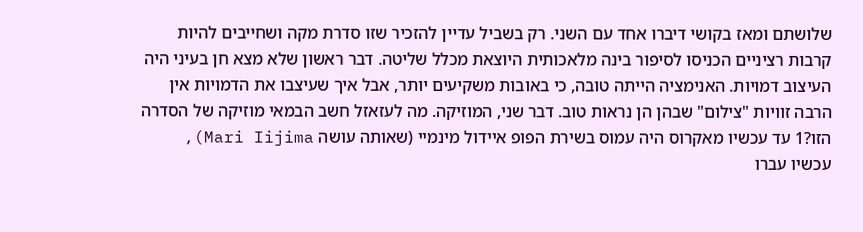שלושתם ומאז בקושי דיברו אחד עם השני. רק בשביל עדיין להזכיר שזו סדרת מקה ושחייבים להיות קרבות רציניים הכניסו לסיפור בינה מלאכותית היוצאת מכלל שליטה. דבר ראשון שלא מצא חן בעיני היה העיצוב דמויות. האנימציה הייתה טובה, כי באובות משקיעים יותר, אבל איך שעיצבו את הדמויות אין הרבה זוויות "צילום" שבהן הן נראות טוב. דבר שני, המוזיקה. מה לעזאזל חשב הבמאי מוזיקה של הסדרה הזו?1 עד עכשיו מאקרוס היה עמוס בשירת הפופ איידול מינמיי (שאותה עושה Mari Iijima), עכשיו עברו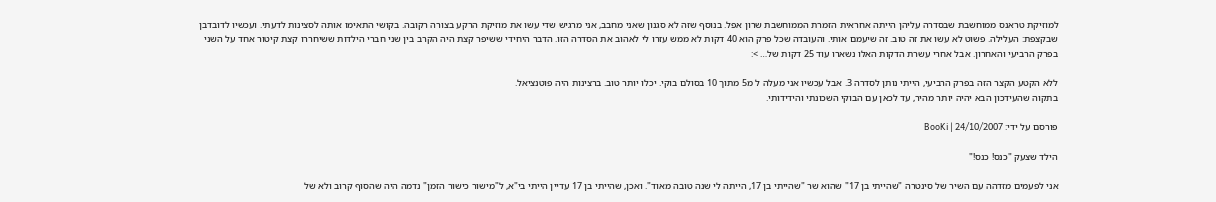למוזיקת טראנס ממוחשבת שבסדרה עליהן הייתה אחראית הזמרת הממוחשבת שרון אפל. בנוסף שזה לא סגנון שאני מחבב, אני מרגיש שדי עשו את מוזיקת הרקע בצורה רקובה. בקושי התאימו אותה לסצינות לדעתי. ועכשיו לדובדבן שבקצפת: העלילה. פשוט לא עשו את זה טוב. זה שיעמם אותי. והעובדה שכל פרק הוא 40 דקות לא ממש עזרו לי לאהוב את הסדרה הזו. הדבר היחידי ששיפר קצת היה הקרב בין שני חברי הילדות ששיחררו קצת קיטור אחד על השני בפרק הרביעי והאחרון. אבל אחרי עשרת הדקות האלו נשארו עוד 25 דקות של… >:

ללא הקטע הקצר הזה בפרק הרביעי, הייתי נותן לסדרה 3. אבל עכשיו אני מעלה ל מ5 מתוך 10 בסולם בוקי. יכלו יותר טוב. ברצינות היה פוטנציאל.
בתקוה שהעידכון הבא יהיה יותר מהיר, עד לכאן עם הבוקי השכונתי והידידותי.

פורסם על ידי: BooKi | 24/10/2007

הילד שצעק "כנס! כנס!"

אני לפעמים מזדהה עם השיר של סינטרה "שהייתי בן 17" שהוא שר "שהייתי בן 17, הייתה לי שנה טובה מאוד". ואכן, שהייתי בן 17 עדיין הייתי בי"א, ל"מישור כישור הזמן" נדמה היה שהסוף קרוב ולא של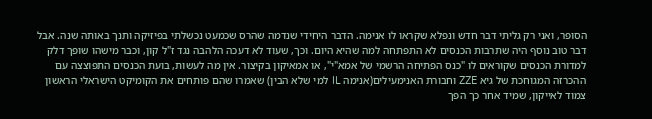הסופר, ואני רק גליתי דבר חדש ונפלא שקראו לו אנימה. הדבר היחידי שנדמה שהרס שכמעט נכשלתי בפיזיקה ותנך באותה שנה. אבל דבר טוב נוסף היה שתרבות הכנסים לא התפתחה למה שהיא היום. וכך, שעוד לא דעכה הלהבה נגד ז"ל קון, וכבר מישהו שופך דלק למדורת הכנסים שקוראים לו "כנס הפתיחה הרשמי של אמא"י", או אמאיקון בקיצור. אין מה לעשות, בועת הכנסים התפוצצה עם ההכרזה המגוחכת של גיא ZZE וחבורת האנימעילים(אנימה IL למי שלא הבין) שאמרו שהם פותחים את הקומיקט הישראלי הראשון צמוד לאייקון, שמיד אחר כך הפך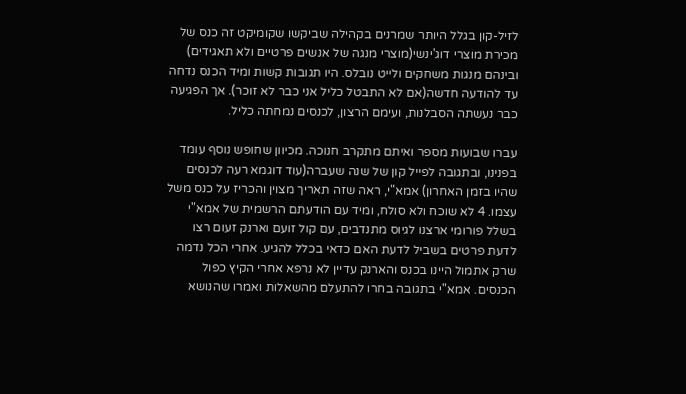לזיל-קון בגלל היותר שמרנים בקהילה שביקשו שקומיקט זה כנס של מכירת מוצרי דוג'ינשי(מוצרי מנגה של אנשים פרטיים ולא תאגידים) ובינהם מנגות משחקים ולייט נובלס. היו תגובות קשות ומיד הכנס נדחה עד להודעה חדשה(אם לא התבטל כליל אני כבר לא זוכר). אך הפגיעה כבר נעשתה הסבלנות, ועימם הרצון, לכנסים נמחתה כליל.

עברו שבועות מספר ואיתם מתקרב חנוכה. מכיוון שחופש נוסף עומד בפנינו, ובתגובה לפייל קון של שנה שעברה(עוד דוגמא רעה לכנסים שהיו בזמן האחרון) אמא"י, ראה שזה תאריך מצוין והכריז על כנס משל עצמו. 4 לא שוכח ולא סולח, ומיד עם הודעתם הרשמית של אמא"י בשלל פורומי ארצנו לגיוס מתנדבים, עם קול זועם וארנק זעום רצו לדעת פרטים בשביל לדעת האם כדאי בכלל להגיע. אחרי הכל נדמה שרק אתמול היינו בכנס והארנק עדיין לא נרפא אחרי הקיץ כפול הכנסים. אמא"י בתגובה בחרו להתעלם מהשאלות ואמרו שהנושא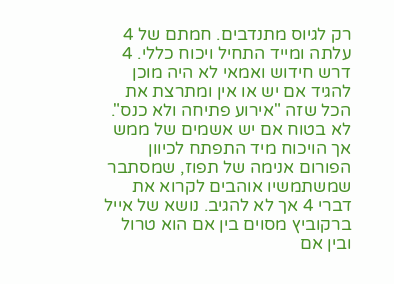רק לגיוס מתנדבים. חמתם של 4 עלתה ומייד התחיל ויכוח כללי. 4 דרש חידוש ואמאי לא היה מוכן להגיד אם יש או אין ומתרצת את הכל שזה "אירוע פתיחה ולא כנס". לא בטוח אם יש אשמים של ממש אך הויכוח מיד התפתח לכיוון הפורום אנימה של תפוז, שמסתבר שמשתמשיו אוהבים לקרוא את דברי 4 אך לא להגיב. נושא של אייל ברקוביץ מסוים בין אם הוא טרול ובין אם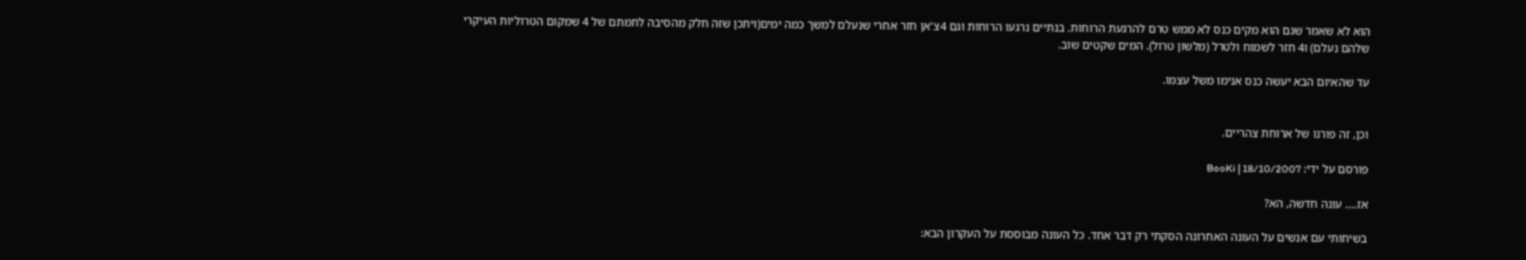הוא לא שאמר שגם הוא מקים כנס לא ממש טרם להרגעת הרוחות. בנתיים נרגעו הרוחות וגם 4צ'אן חזר אחרי שנעלם למשך כמה ימים(ויתכן שזה חלק מהסיבה לחמתם של 4 שמקום הטרוליות העיקרי שלהם נעלם) ו4 חזר לשמוח ולטרל (מלשון טרול). המים שקטים שוב.

עד שהאיום הבא יעשה כנס אנימו משל עצמו.


וכן, זה פורנו של ארוחת צהריים.

פורסם על ידי: BooKi | 18/10/2007

אז…. עונה חדשה, הא?

בשיחותי עם אנשים על העונה האחרונה הסקתי רק דבר אחד. כל העונה מבוססת על העקרון הבא: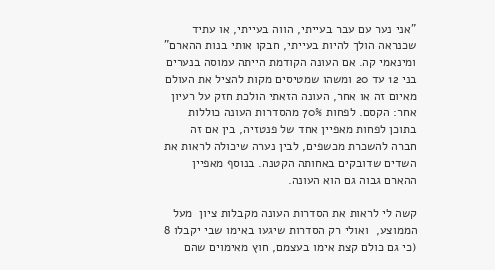"אני נער עם עבר בעייתי, הווה בעייתי, או עתיד שכנראה הולך להיות בעייתי, חבקו אותי בנות ההארם" ומינאמי קה. אם העונה הקודמת הייתה עמוסה בנערים בני 12 עד 20 ומשהו שמטיסים מקות להציל את העולם מאיום זה או אחר, העונה הזאתי הולכת חזק על רעיון אחר: הקסם. לפחות 70% מהסדרות העונה כוללות בתוכן לפחות מאפיין אחד של פנטזיה, בין אם זה חברה להשכרת מכשפים, לבין נערה שיכולה לראות את השדים שדובקים באחותה הקטנה. בנוסף מאפיין ההארם גבוה גם הוא העונה.

קשה לי לראות את הסדרות העונה מקבלות ציון  מעל הממוצע,  ואולי רק הסדרות שיגעו באימו שבי יקבלו 8 (כי גם כולם קצת אימו בעצמם, חוץ מאימוים שהם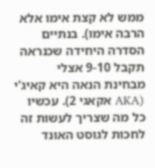ממש לא קצת אימו אלא הרבה אימו). בנתיים הסדרה היחידה שכנראה תקבל 9-10 אצלי מבחינת הנאה היא קאיג'י (AKA אקאגי 2). עכשיו כל מה שצריך לעשות זה לחכות לגוסט האונד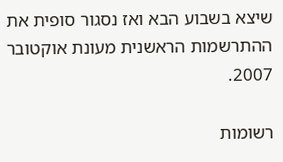שיצא בשבוע הבא ואז נסגור סופית את ההתרשמות הראשנית מעונת אוקטובר 2007.

רשומות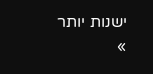ישנות יותר »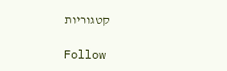קטגוריות

Follow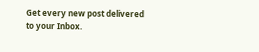Get every new post delivered to your Inbox.